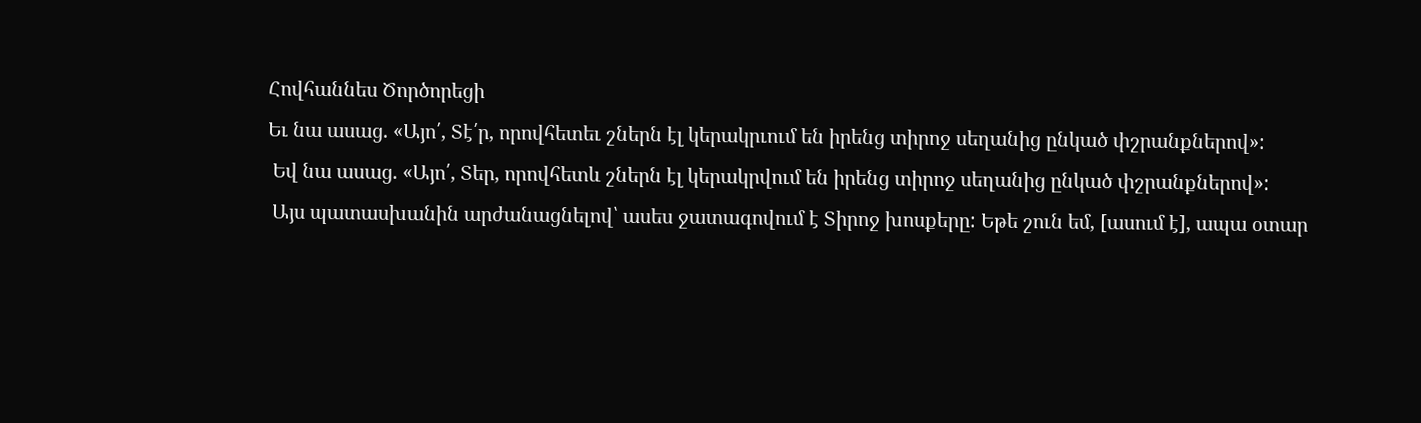Հովհաննես Ծործորեցի
Եւ նա ասաց. «Այո՛, Տէ՛ր, որովհետեւ շներն էլ կերակրւում են իրենց տիրոջ սեղանից ընկած փշրանքներով»:
 Եվ նա ասաց. «Այո՛, Տեր, որովհետև շներն էլ կերակրվում են իրենց տիրոջ սեղանից ընկած փշրանքներով»:
 Այս պատասխանին արժանացնելով՝ ասես ջատագովում է Տիրոջ խոսքերը: Եթե շուն եմ, [ասում է], ապա օտար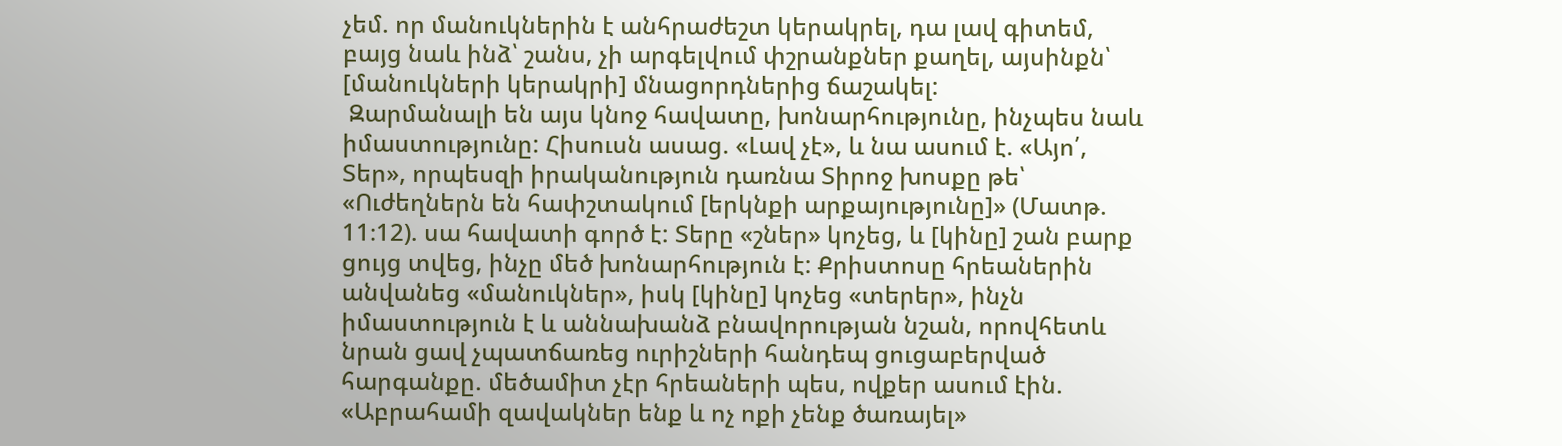չեմ. որ մանուկներին է անհրաժեշտ կերակրել, դա լավ գիտեմ, բայց նաև ինձ՝ շանս, չի արգելվում փշրանքներ քաղել, այսինքն՝ [մանուկների կերակրի] մնացորդներից ճաշակել:
 Զարմանալի են այս կնոջ հավատը, խոնարհությունը, ինչպես նաև իմաստությունը: Հիսուսն ասաց. «Լավ չէ», և նա ասում է. «Այո՛, Տեր», որպեսզի իրականություն դառնա Տիրոջ խոսքը թե՝ «Ուժեղներն են հափշտակում [երկնքի արքայությունը]» (Մատթ. 11։12). սա հավատի գործ է: Տերը «շներ» կոչեց, և [կինը] շան բարք ցույց տվեց, ինչը մեծ խոնարհություն է: Քրիստոսը հրեաներին անվանեց «մանուկներ», իսկ [կինը] կոչեց «տերեր», ինչն իմաստություն է և աննախանձ բնավորության նշան, որովհետև նրան ցավ չպատճառեց ուրիշների հանդեպ ցուցաբերված հարգանքը. մեծամիտ չէր հրեաների պես, ովքեր ասում էին. «Աբրահամի զավակներ ենք և ոչ ոքի չենք ծառայել»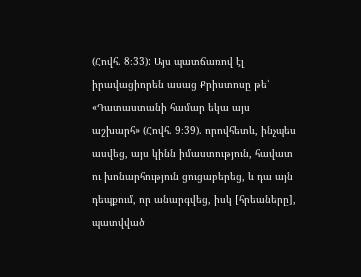(Հովհ. 8։33): Այս պատճառով էլ իրավացիորեն ասաց Քրիստոսը թե՝ «Դատաստանի համար եկա այս աշխարհ» (Հովհ. 9։39). որովհետև, ինչպես ասվեց, այս կինն իմաստություն, հավատ ու խոնարհություն ցուցաբերեց, և դա այն դեպքում, որ անարգվեց, իսկ [հրեաները], պատվված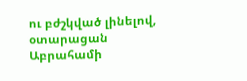ու բժշկված լինելով, օտարացան Աբրահամի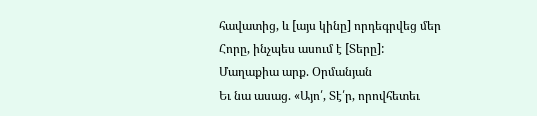հավատից, և [այս կինը] որդեգրվեց մեր Հորը, ինչպես ասում է [Տերը]:
Մաղաքիա արք. Օրմանյան
Եւ նա ասաց. «Այո՛, Տէ՛ր, որովհետեւ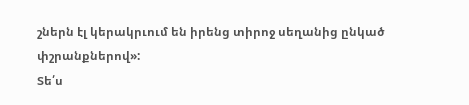շներն էլ կերակրւում են իրենց տիրոջ սեղանից ընկած փշրանքներով»:
Տե՛ս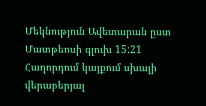Մեկնություն Ավետարան ըստ Մատթեոսի գլուխ 15:21
Հաղորդում կայքում սխալի վերաբերյալ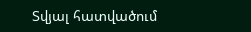Տվյալ հատվածում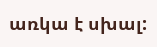առկա է սխալ: